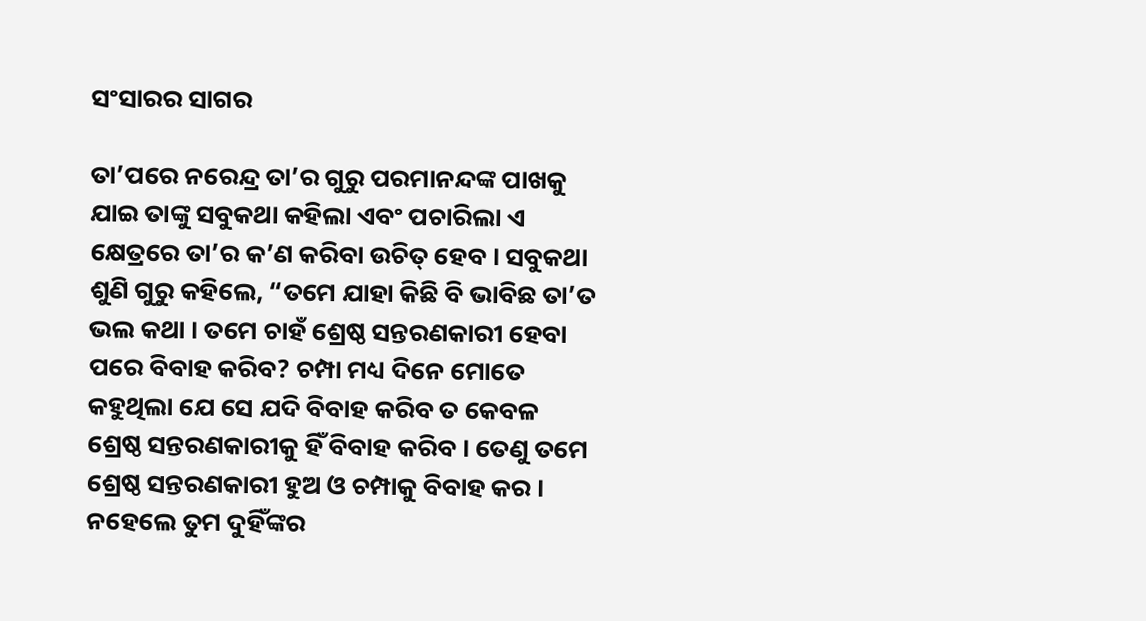ସଂସାରର ସାଗର

ତା’ପରେ ନରେନ୍ଦ୍ର ତା’ର ଗୁରୁ ପରମାନନ୍ଦଙ୍କ ପାଖକୁ ଯାଇ ତାଙ୍କୁ ସବୁକଥା କହିଲା ଏବଂ ପଚାରିଲା ଏ କ୍ଷେତ୍ରରେ ତା’ର କ’ଣ କରିବା ଉଚିତ୍ ହେବ । ସବୁକଥା ଶୁଣି ଗୁରୁ କହିଲେ, “ତମେ ଯାହା କିଛି ବି ଭାବିଛ ତା’ତ ଭଲ କଥା । ତମେ ଚାହଁ ଶ୍ରେଷ୍ଠ ସନ୍ତରଣକାରୀ ହେବା ପରେ ବିବାହ କରିବ? ଚମ୍ପା ମଧ୍ୟ ଦିନେ ମୋତେ କହୁଥିଲା ଯେ ସେ ଯଦି ବିବାହ କରିବ ତ କେବଳ ଶ୍ରେଷ୍ଠ ସନ୍ତରଣକାରୀକୁ ହିଁ ବିବାହ କରିବ । ତେଣୁ ତମେ ଶ୍ରେଷ୍ଠ ସନ୍ତରଣକାରୀ ହୁଅ ଓ ଚମ୍ପାକୁ ବିବାହ କର । ନହେଲେ ତୁମ ଦୁହିଁଙ୍କର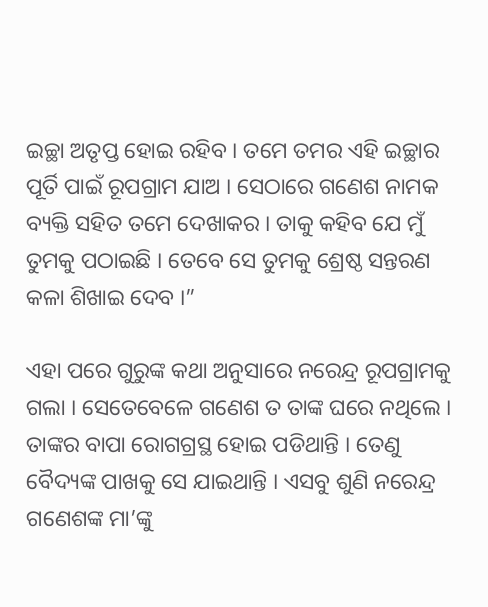ଇଚ୍ଛା ଅତୃପ୍ତ ହୋଇ ରହିବ । ତମେ ତମର ଏହି ଇଚ୍ଛାର ପୂର୍ତି ପାଇଁ ରୂପଗ୍ରାମ ଯାଅ । ସେଠାରେ ଗଣେଶ ନାମକ ବ୍ୟକ୍ତି ସହିତ ତମେ ଦେଖାକର । ତାକୁ କହିବ ଯେ ମୁଁ ତୁମକୁ ପଠାଇଛି । ତେବେ ସେ ତୁମକୁ ଶ୍ରେଷ୍ଠ ସନ୍ତରଣ କଳା ଶିଖାଇ ଦେବ ।”

ଏହା ପରେ ଗୁରୁଙ୍କ କଥା ଅନୁସାରେ ନରେନ୍ଦ୍ର ରୂପଗ୍ରାମକୁ ଗଲା । ସେତେବେଳେ ଗଣେଶ ତ ତାଙ୍କ ଘରେ ନଥିଲେ । ତାଙ୍କର ବାପା ରୋଗଗ୍ରସ୍ଥ ହୋଇ ପଡିଥାନ୍ତି । ତେଣୁ ବୈଦ୍ୟଙ୍କ ପାଖକୁ ସେ ଯାଇଥାନ୍ତି । ଏସବୁ ଶୁଣି ନରେନ୍ଦ୍ର ଗଣେଶଙ୍କ ମା’ଙ୍କୁ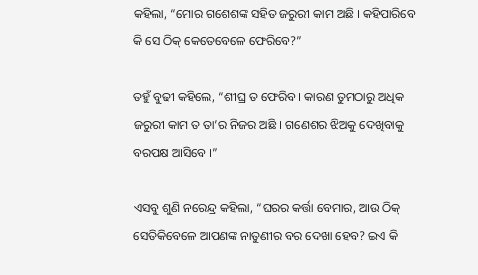କହିଲା, “ମୋର ଗଶେଶଙ୍କ ସହିତ ଜରୁରୀ କାମ ଅଛି । କହିପାରିବେ କି ସେ ଠିକ୍ କେତେବେଳେ ଫେରିବେ?”

ତହୁଁ ବୁଢୀ କହିଲେ, “ଶୀଘ୍ର ତ ଫେରିବ । କାରଣ ତୁମଠାରୁ ଅଧିକ ଜରୁରୀ କାମ ତ ତା’ର ନିଜର ଅଛି । ଗଣେଶର ଝିଅକୁ ଦେଖିବାକୁ ବରପକ୍ଷ ଆସିବେ ।”

ଏସବୁ ଶୁଣି ନରେନ୍ଦ୍ର କହିଲା, “ଘରର କର୍ତ୍ତା ବେମାର, ଆଉ ଠିକ୍ ସେତିକିବେଳେ ଆପଣଙ୍କ ନାତୁଣୀର ବର ଦେଖା ହେବ? ଇଏ କି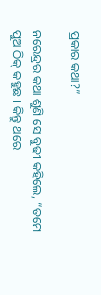ପ୍ରକାର କଥା?”

ନରେନ୍ଦ୍ରର କଥା ଶୁଣି ସେ ବୁଢୀ କହିଲେ, “ତମେ ପୁଅ ଠିକ୍ କହୁଛ । କିନ୍ତୁ ଥରେ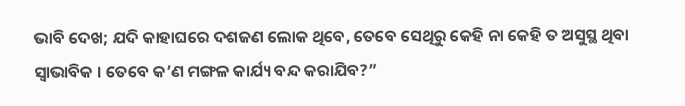ଭାବି ଦେଖ; ଯଦି କାହାଘରେ ଦଶଜଣ ଲୋକ ଥିବେ, ତେବେ ସେଥିରୁ କେହି ନା କେହି ତ ଅସୁସ୍ଥ ଥିବା ସ୍ୱାଭାବିକ । ତେବେ କ’ଣ ମଙ୍ଗଳ କାର୍ଯ୍ୟ ବନ୍ଦ କରାଯିବ?”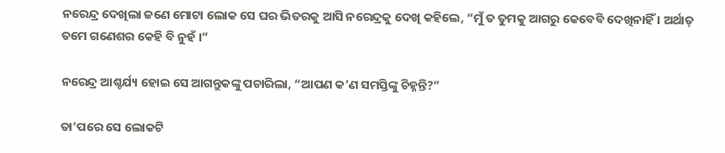ନରେନ୍ଦ୍ର ଦେଖିଲା ଜଣେ ମୋଟା ଲୋକ ସେ ଘର ଭିତରକୁ ଆସି ନରେନ୍ଦ୍ରକୁ ଦେଖି କହିଲେ, “ମୁଁ ତ ତୁମକୁ ଆଗରୁ କେବେବି ଦେଖିନାହିଁ । ଅର୍ଥାତ୍ ତମେ ଗଣେଶର କେହି ବି ନୁହଁ ।”

ନରେନ୍ଦ୍ର ଆଶ୍ଚର୍ଯ୍ୟ ହୋଇ ସେ ଆଗନ୍ତୁକଙ୍କୁ ପଚାରିଲା, “ଆପଣ କ’ଣ ସମସ୍ତିଙ୍କୁ ଚିହ୍ନନ୍ତି?”

ତା’ପରେ ସେ ଲୋକଟି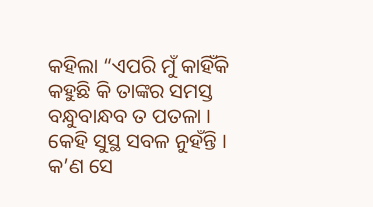କହିଲା “ଏପରି ମୁଁ କାହିଁକି କହୁଛି କି ତାଙ୍କର ସମସ୍ତ ବନ୍ଧୁବାନ୍ଧବ ତ ପତଳା । କେହି ସୁସ୍ଥ ସବଳ ନୁହଁନ୍ତି । କ’ଣ ସେ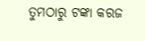ତୁମଠାରୁ ଟଙ୍କା କରଜ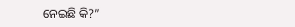ନେଇଛି କି?”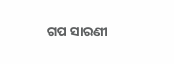ଗପ ସାରଣୀ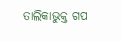ତାଲିକାଭୁକ୍ତ ଗପ